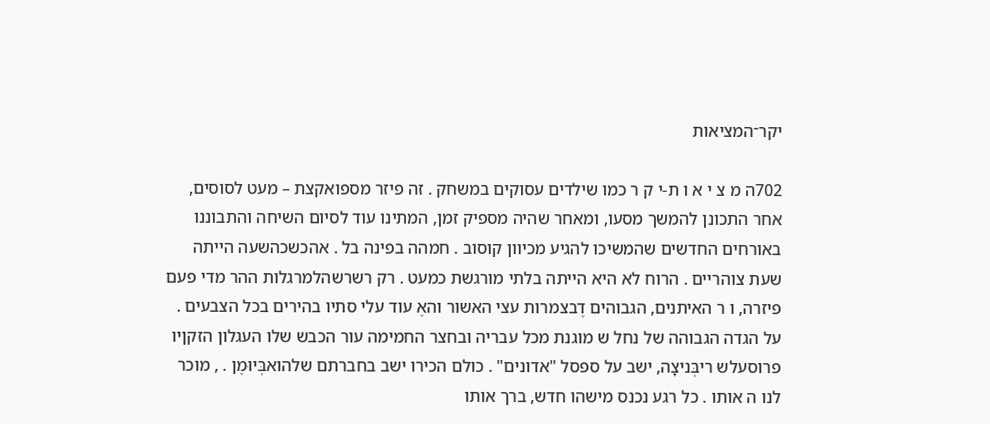יקר־המציאות

702ה מ צ י א ו ת-י ק ר כמו שילדים עסוקים במשחק . זה פיזר מספואקצת – מעט לסוסים, אחר התכונן להמשך מסעו, ומאחר שהיה מספיק זמן, המתינו עוד לסיום השיחה והתבוננו באורחים החדשים שהמשיכו להגיע מכיוון קוסוב . חמהה בפינה בל . אהכשכהשעה הייתה שעת צוהריים . הרוח לא היא הייתה בלתי מורגשת כמעט . רק רשרשהלמרגלות ההר מדי פעם פיזרה, ו ר האיתנים, הגבוהים דֶבצמרות עצי האשור והאֶ עוד עלי סתיו בהירים בכל הצבעים . על הגדה הגבוהה של נחל ש מוגנת מכל עבריה ובחצר החמימה עור הכבש שלו העגלון הזקןיו פרוסעלש ריבְּניצָה, ישב על ספסל "אדונים" . כולם הכירו ישב בחברתם שלהואבְּיוּמֶן . , מוכר לנו ה אותו . כל רגע נכנס מישהו חדש, ברך אותו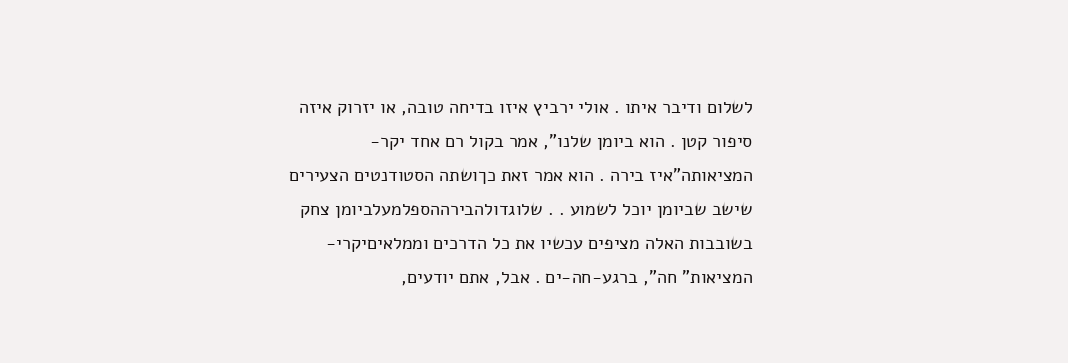לשלום ודיבר איתו . אולי ירביץ איזו בדיחה טובה, או יזרוק איזה סיפור קטן . הוא ביומן שלנו", אמר בקול רם אחד יקר-המציאותה"איז בירה . הוא אמר זאת כךושתה הסטודנטים הצעירים שישב שביומן יוכל לשמוע . . שלוגדולהבירההספלמעלביומן צחק בשובבות האלה מציפים עכשיו את כל הדרכים וממלאיםיקרי-המציאות" חה", ברגע-חה-ים . אבל, אתם יודעים,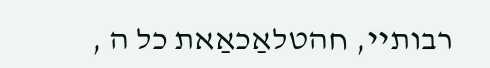רבותיי, חהטלאַכאַאת כל ה ,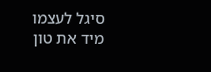סיגל לעצמו מיד את טון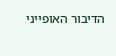הדיבור האופייני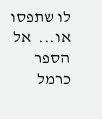לו שתפסו או...  אל הספר
כרמל